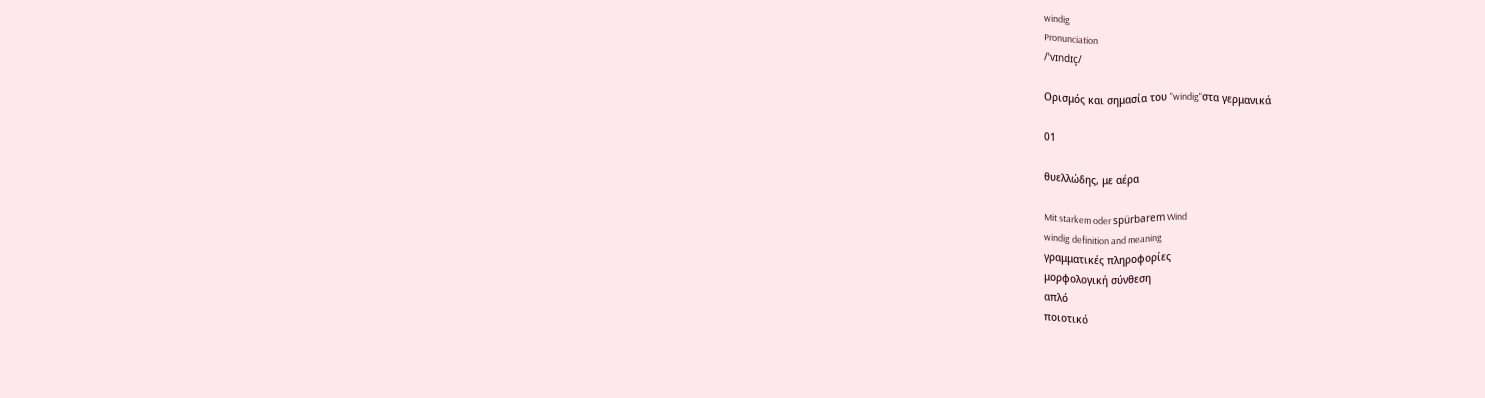windig
Pronunciation
/ˈvɪndɪç/

Ορισμός και σημασία του "windig"στα γερμανικά

01

θυελλώδης, με αέρα

Mit starkem oder spürbarem Wind
windig definition and meaning
γραμματικές πληροφορίες
μορφολογική σύνθεση
απλό
ποιοτικό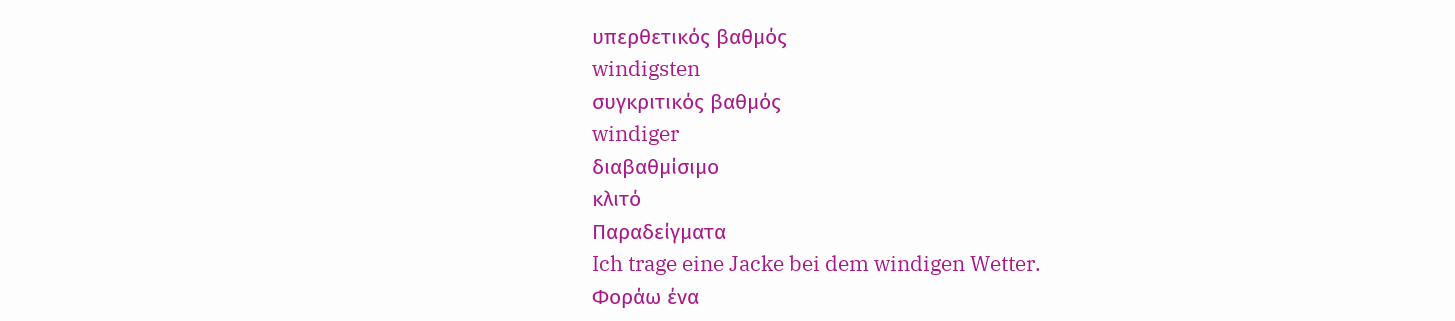υπερθετικός βαθμός
windigsten
συγκριτικός βαθμός
windiger
διαβαθμίσιμο
κλιτό
Παραδείγματα
Ich trage eine Jacke bei dem windigen Wetter.
Φοράω ένα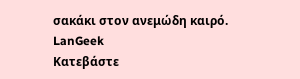σακάκι στον ανεμώδη καιρό.
LanGeek
Κατεβάστε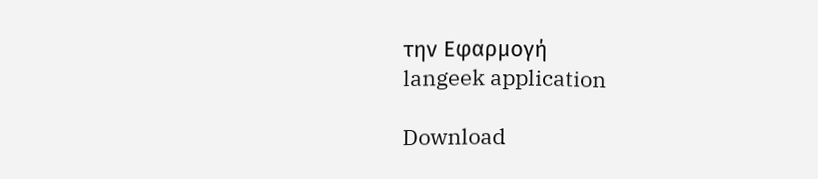την Εφαρμογή
langeek application

Download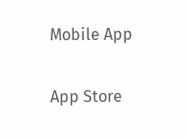Mobile App

App Store